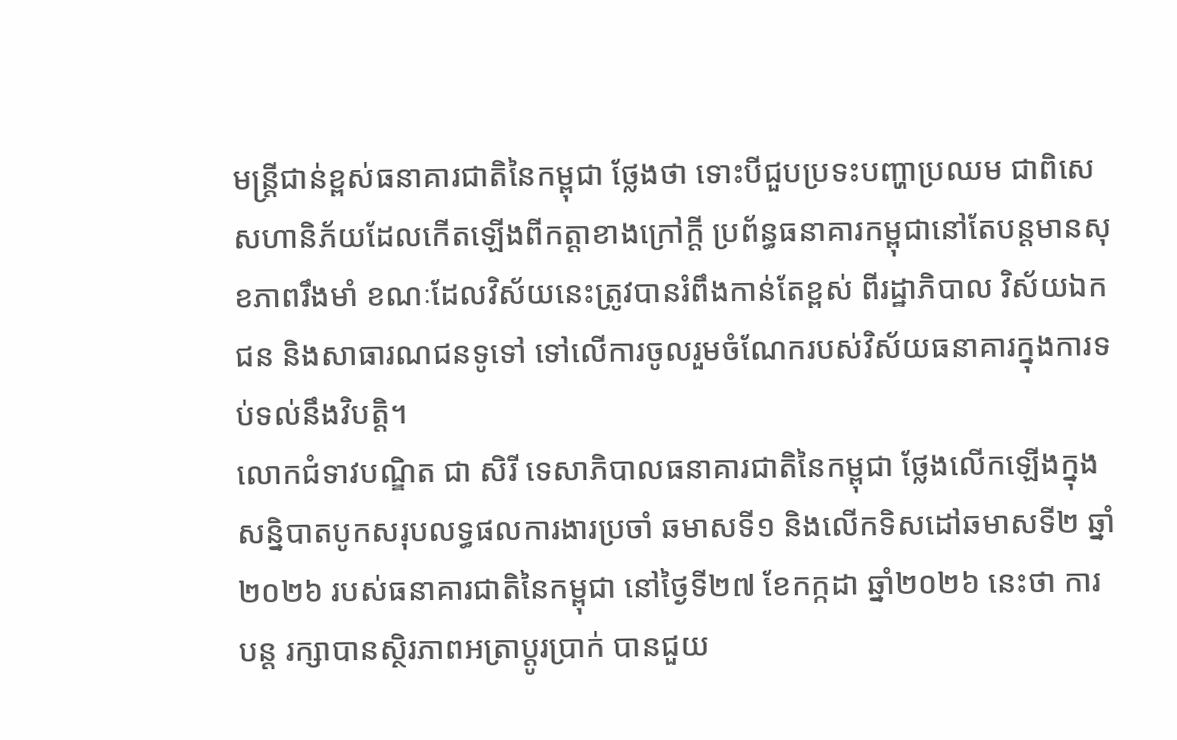មន្រ្តីជាន់ខ្ពស់ធនាគារជាតិនៃកម្ពុជា ថ្លែងថា ទោះបីជួបប្រទះបញ្ហាប្រឈម ជាពិសេសហានិភ័យដែលកើតឡើងពីកត្តាខាងក្រៅក្តី ប្រព័ន្ធធនាគារកម្ពុជានៅតែបន្តមានសុខភាពរឹងមាំ ខណៈដែលវិស័យនេះត្រូវបានរំពឹងកាន់តែខ្ពស់ ពីរដ្ឋាភិបាល វិស័យឯកជន និងសាធារណជនទូទៅ ទៅលើការចូលរួមចំណែករបស់វិស័យធនាគារក្នុងការទប់ទល់នឹងវិបត្តិ។
លោកជំទាវបណ្ឌិត ជា សិរី ទេសាភិបាលធនាគារជាតិនៃកម្ពុជា ថ្លែងលើកឡើងក្នុងសន្និបាតបូកសរុបលទ្ធផលការងារប្រចាំ ឆមាសទី១ និងលើកទិសដៅឆមាសទី២ ឆ្នាំ២០២៦ របស់ធនាគារជាតិនៃកម្ពុជា នៅថ្ងៃទី២៧ ខែកក្កដា ឆ្នាំ២០២៦ នេះថា ការបន្ត រក្សាបានស្ថិរភាពអត្រាប្តូរប្រាក់ បានជួយ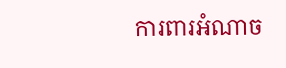ការពារអំណាច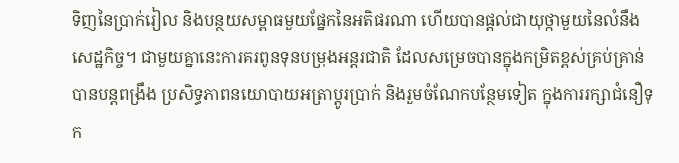ទិញនៃប្រាក់រៀល និងបន្ថយសម្ពាធមួយផ្នែកនៃអតិផរណា ហើយបានផ្តល់ជាយុថ្កាមួយនៃលំនឹងសេដ្ឋកិច្ច។ ជាមួយគ្នានេះការគរពូនទុនបម្រុងអន្តរជាតិ ដែលសម្រេចបានក្នុងកម្រិតខ្ពស់គ្រប់គ្រាន់ បានបន្តពង្រឹង ប្រសិទ្ធភាពនយោបាយអត្រាប្តូរប្រាក់ និងរួមចំណែកបន្ថែមទៀត ក្នុងការរក្សាជំនឿទុក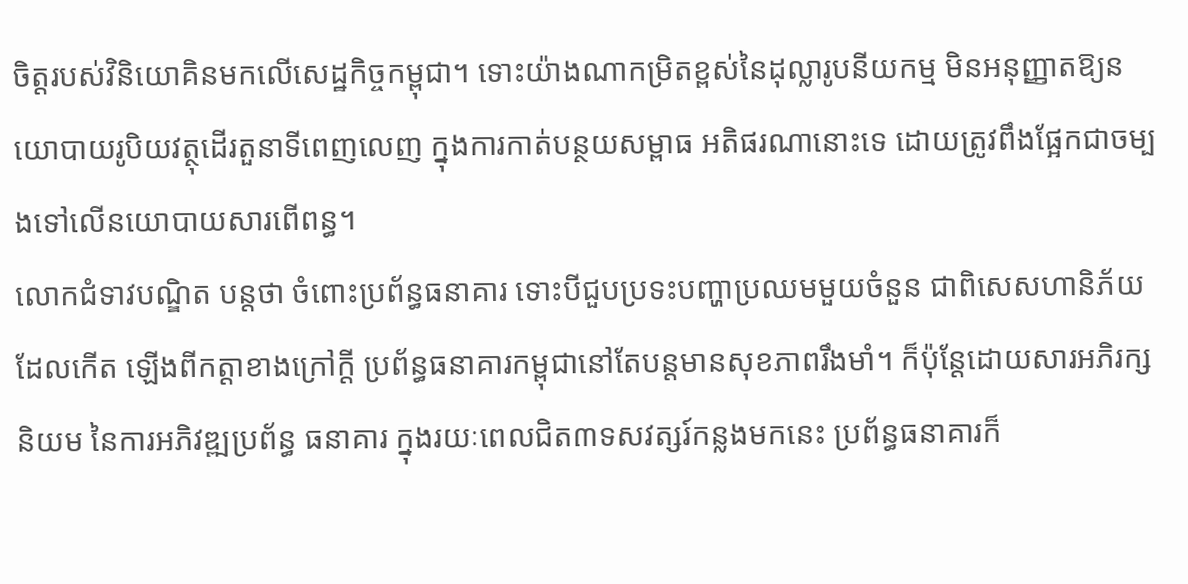ចិត្តរបស់វិនិយោគិនមកលើសេដ្ឋកិច្ចកម្ពុជា។ ទោះយ៉ាងណាកម្រិតខ្ពស់នៃដុល្លារូបនីយកម្ម មិនអនុញ្ញាតឱ្យនយោបាយរូបិយវត្ថុដើរតួនាទីពេញលេញ ក្នុងការកាត់បន្ថយសម្ពាធ អតិផរណានោះទេ ដោយត្រូវពឹងផ្អែកជាចម្បងទៅលើនយោបាយសារពើពន្ធ។
លោកជំទាវបណ្ឌិត បន្តថា ចំពោះប្រព័ន្ធធនាគារ ទោះបីជួបប្រទះបញ្ហាប្រឈមមួយចំនួន ជាពិសេសហានិភ័យដែលកើត ឡើងពីកត្តាខាងក្រៅក្តី ប្រព័ន្ធធនាគារកម្ពុជានៅតែបន្តមានសុខភាពរឹងមាំ។ ក៏ប៉ុន្តែដោយសារអភិរក្សនិយម នៃការអភិវឌ្ឍប្រព័ន្ធ ធនាគារ ក្នុងរយៈពេលជិត៣ទសវត្សរ៍កន្លងមកនេះ ប្រព័ន្ធធនាគារក៏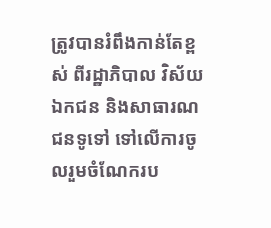ត្រូវបានរំពឹងកាន់តែខ្ពស់ ពីរដ្ឋាភិបាល វិស័យឯកជន និងសាធារណជនទូទៅ ទៅលើការចូលរួមចំណែករប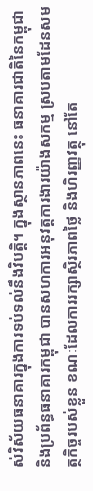ស់វិស័យធនាគារក្នុងការទប់ទល់នឹងវិបត្តិ។ ក្នុងស្ថានភាពនេះ ធនាគារជាតិនៃកម្ពុជា និងប្រព័ន្ធធនាគារកម្ពុជា បានសហការអនុវត្តការងារយ៉ាងសកម្ម ស្របតាមដែនសមត្ថកិច្ចរបស់ខ្លួន ខណៈដែលការរក្សាស្ថិរភាពថ្លៃ និងហិរញ្ញវត្ថុ នៅតែ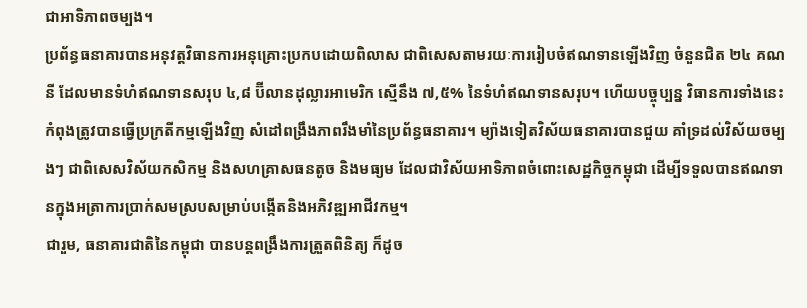ជាអាទិភាពចម្បង។
ប្រព័ន្ធធនាគារបានអនុវត្តវិធានការអនុគ្រោះប្រកបដោយពិលាស ជាពិសេសតាមរយៈការរៀបចំឥណទានឡើងវិញ ចំនួនជិត ២៤ គណនី ដែលមានទំហំឥណទានសរុប ៤,៨ ប៊ីលានដុល្លារអាមេរិក ស្មើនឹង ៧,៥% នៃទំហំឥណទានសរុប។ ហើយបច្ចុប្បន្ន វិធានការទាំងនេះ កំពុងត្រូវបានធ្វើប្រក្រតីកម្មឡើងវិញ សំដៅពង្រឹងភាពរឹងមាំនៃប្រព័ន្ធធនាគារ។ ម្យ៉ាងទៀតវិស័យធនាគារបានជួយ គាំទ្រដល់វិស័យចម្បងៗ ជាពិសេសវិស័យកសិកម្ម និងសហគ្រាសធនតូច និងមធ្យម ដែលជាវិស័យអាទិភាពចំពោះសេដ្ឋកិច្ចកម្ពុជា ដើម្បីទទួលបានឥណទានក្នុងអត្រាការប្រាក់សមស្របសម្រាប់បង្កើតនិងអភិវឌ្ឍអាជីវកម្ម។
ជារួម, ធនាគារជាតិនៃកម្ពុជា បានបន្តពង្រឹងការត្រួតពិនិត្យ ក៏ដូច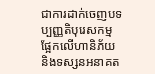ជាការដាក់ចេញបទប្បញ្ញតិបុរេសកម្ម ផ្អែកលើហានិភ័យ និងទស្សនអនាគត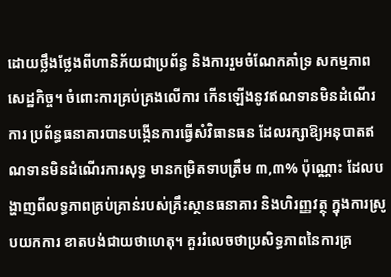ដោយថ្លឹងថ្លែងពីហានិភ័យជាប្រព័ន្ធ និងការរួមចំណែកគាំទ្រ សកម្មភាពសេដ្ឋកិច្ច។ ចំពោះការគ្រប់គ្រងលើការ កើនឡើងនូវឥណទានមិនដំណើរការ ប្រព័ន្ធធនាគារបានបង្កើនការធ្វើសំវិធានធន ដែលរក្សាឱ្យអនុបាតឥណទានមិនដំណើរការសុទ្ធ មានកម្រិតទាបត្រឹម ៣,៣% ប៉ុណ្ណោះ ដែលបង្ហាញពីលទ្ធភាពគ្រប់គ្រាន់របស់គ្រឹះស្ថានធនាគារ និងហិរញ្ញវត្ថុ ក្នុងការស្រូបយកការ ខាតបង់ជាយថាហេតុ។ គួររំលេចថាប្រសិទ្ធភាពនៃការគ្រ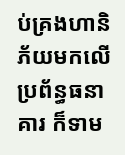ប់គ្រងហានិភ័យមកលើប្រព័ន្ធធនាគារ ក៏ទាម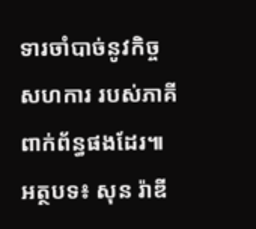ទារចាំបាច់នូវកិច្ចសហការ របស់ភាគីពាក់ព័ន្ធផងដែរ៕ អត្ថបទ៖ សុន រ៉ាឌី